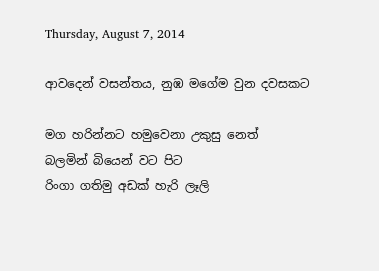Thursday, August 7, 2014

ආවදෙන් වසන්තය, නුඹ මගේම වුන දවසකට

මග හරින්නට හමුවෙනා උකුසු නෙත්
බලමින් බියෙන් වට පිට
රිංගා ගතිමු අඩක් හැරි ලෑලි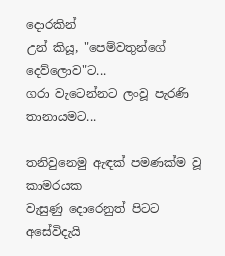දොරකින්
උන් කියූ, "පෙම්වතුන්ගේ දෙව්ලොව"ට...
ගරා වැටෙන්නට ලංවූ පැරණි තානායමට...

තනිවුනෙමු ඇඳක් පමණක්ම වූ කාමරයක
වැසුණු දොරෙනුත් පිටට අසේවිදැයි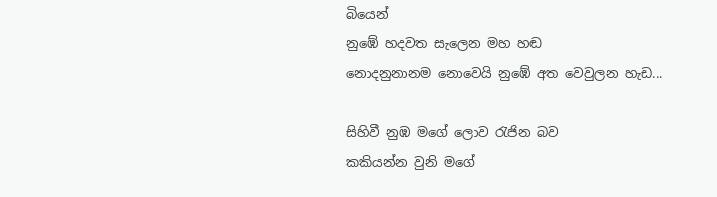බියෙන්
නුඹේ හදවත සැලෙන මහ හඬ
නොදනුනානම නොවෙයි නුඹේ අත වෙවුලන හැඩ...

සිහිවී නුඹ මගේ ලොව රැජින බව
කකියන්න වුනි මගේ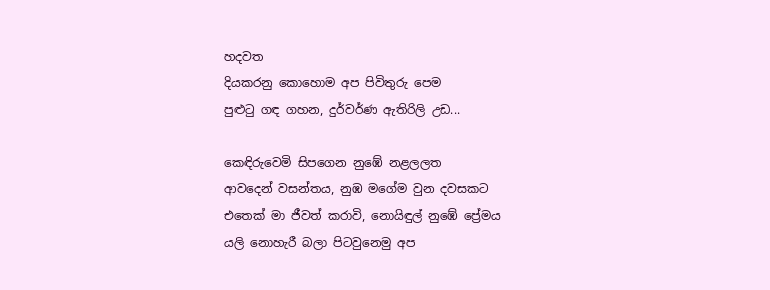හදවත
දියකරනු කොහොම අප පිවිතුරු පෙම
පුළුටු ගඳ ගහන, දුර්වර්ණ ඇතිරිලි උඩ...

කෙඳිරුවෙමි සිපගෙන නුඹේ නළලලත
ආවදෙන් වසන්තය, නුඹ මගේම වුන දවසකට
එතෙක් මා ජීවත් කරාවි, නොයිඳුල් නුඹේ ප්‍රේමය
යලි නොහැරී බලා පිටවුනෙමු අප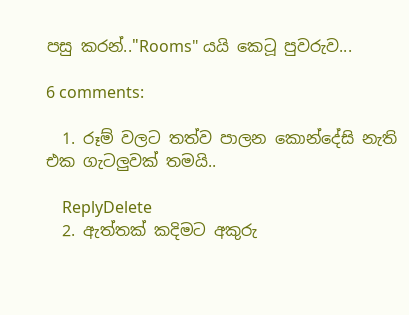පසු කරන්.."Rooms" යයි කෙටූ පුවරුව...

6 comments:

  1. රූම් වලට තත්ව පාලන කොන්දේසි නැති එක ගැටලුවක් තමයි..

    ReplyDelete
  2. ඇත්තක් කදිමට අකුරු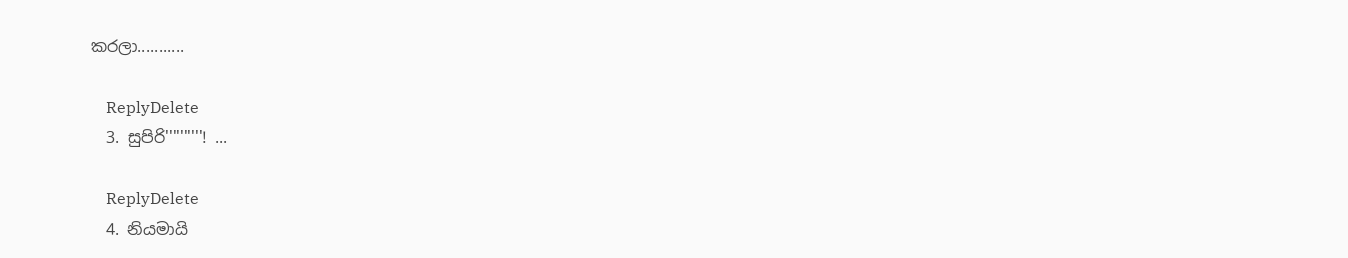කරලා...........

    ReplyDelete
  3. සුපිරි''''''''''! ...

    ReplyDelete
  4. නියමායි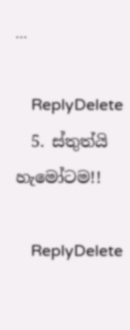...

    ReplyDelete
  5. ස්තුත්යි හැමෝටම!!

    ReplyDelete